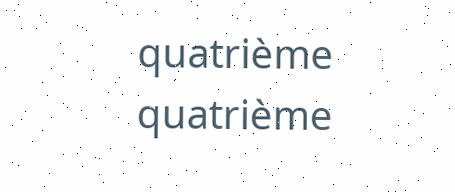quatrième
quatrième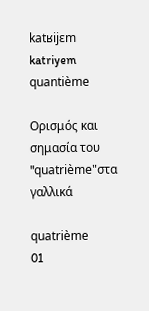katʁijɛm
katriyem
quantième

Ορισμός και σημασία του "quatrième"στα γαλλικά

quatrième
01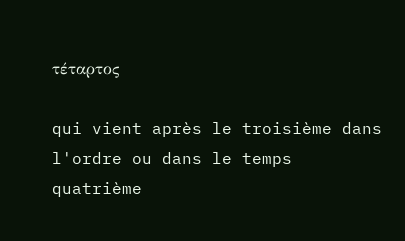τέταρτος

qui vient après le troisième dans l'ordre ou dans le temps
quatrième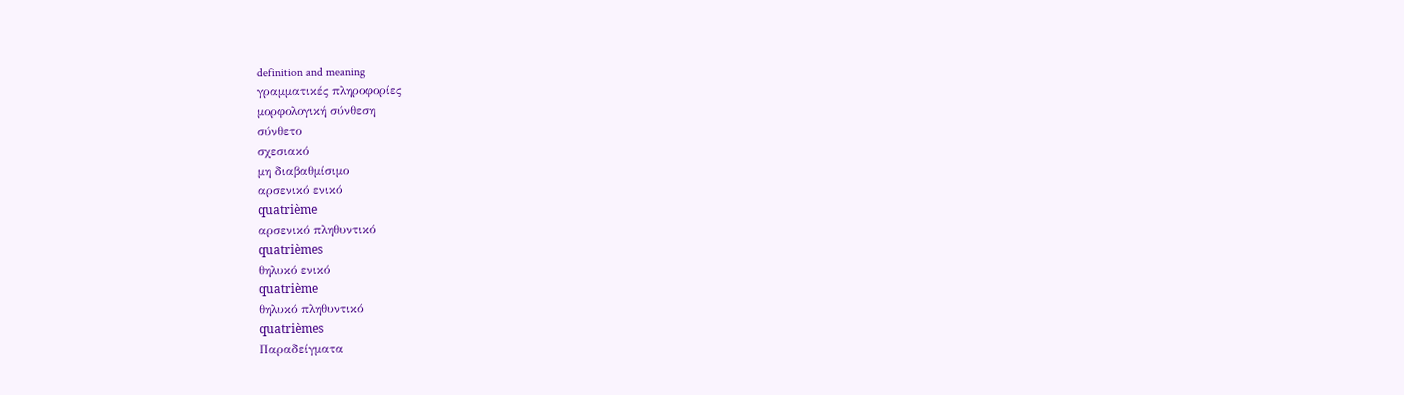definition and meaning
γραμματικές πληροφορίες
μορφολογική σύνθεση
σύνθετο
σχεσιακό
μη διαβαθμίσιμο
αρσενικό ενικό
quatrième
αρσενικό πληθυντικό
quatrièmes
θηλυκό ενικό
quatrième
θηλυκό πληθυντικό
quatrièmes
Παραδείγματα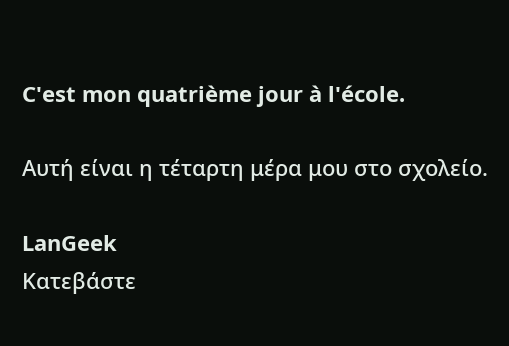C'est mon quatrième jour à l'école.

Αυτή είναι η τέταρτη μέρα μου στο σχολείο.

LanGeek
Κατεβάστε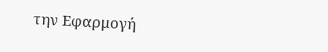την Εφαρμογή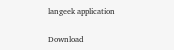langeek application

Download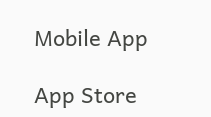Mobile App

App Store